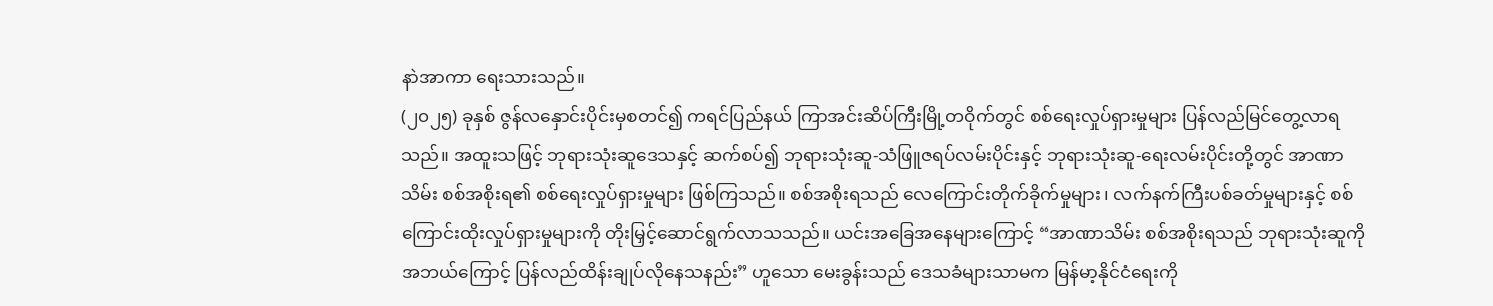နာဲအာကာ ရေးသားသည်။
(၂၀၂၅) ခုနှစ် ဇွန်လနှောင်းပိုင်းမှစတင်၍ ကရင်ပြည်နယ် ကြာအင်းဆိပ်ကြီးမြို့တဝိုက်တွင် စစ်ရေးလှုပ်ရှားမှုများ ပြန်လည်မြင်တွေ့လာရသည်။ အထူးသဖြင့် ဘုရားသုံးဆူဒေသနှင့် ဆက်စပ်၍ ဘုရားသုံးဆူ-သံဖြူဇရပ်လမ်းပိုင်းနှင့် ဘုရားသုံးဆူ-ရေးလမ်းပိုင်းတို့တွင် အာဏာသိမ်း စစ်အစိုးရ၏ စစ်ရေးလှုပ်ရှားမှုများ ဖြစ်ကြသည်။ စစ်အစိုးရသည် လေကြောင်းတိုက်ခိုက်မှုများ၊ လက်နက်ကြီးပစ်ခတ်မှုများနှင့် စစ်ကြောင်းထိုးလှုပ်ရှားမှုများကို တိုးမြှင့်ဆောင်ရွက်လာသသည်။ ယင်းအခြေအနေများကြောင့် “အာဏာသိမ်း စစ်အစိုးရသည် ဘုရားသုံးဆူကို အဘယ်ကြောင့် ပြန်လည်ထိန်းချုပ်လိုနေသနည်း” ဟူသော မေးခွန်းသည် ဒေသခံများသာမက မြန်မာ့နိုင်ငံရေးကို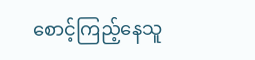စောင့်ကြည့်နေသူ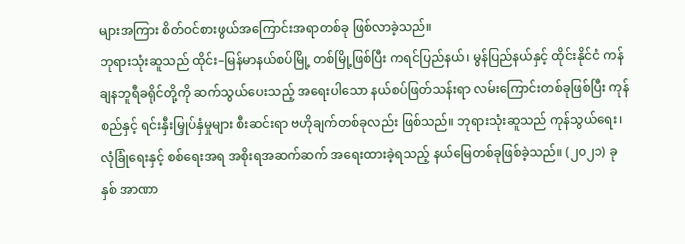များအကြား စိတ်ဝင်စားဖွယ်အကြောင်းအရာတစ်ခု ဖြစ်လာခဲ့သည်။
ဘုရားသုံးဆူသည် ထိုင်း–မြန်မာနယ်စပ်မြို့ တစ်မြို့ဖြစ်ပြီး ကရင်ပြည်နယ်၊ မွန်ပြည်နယ်နှင့် ထိုင်းနိုင်ငံ ကန်ချနဘူရီခရိုင်တို့ကို ဆက်သွယ်ပေးသည့် အရေးပါသော နယ်စပ်ဖြတ်သန်းရာ လမ်းကြောင်းတစ်ခုဖြစ်ပြီး ကုန်စည်နှင့် ရင်းနှီးမြှုပ်နှံမှုများ စီးဆင်းရာ ဗဟိုချက်တစ်ခုလည်း ဖြစ်သည်။ ဘုရားသုံးဆူသည် ကုန်သွယ်ရေး၊ လုံခြုံရေးနှင့် စစ်ရေးအရ အစိုးရအဆက်ဆက် အရေးထားခဲ့ရသည့် နယ်မြေတစ်ခုဖြစ်ခဲ့သည်။ (၂၀၂၁) ခုနှစ် အာဏာ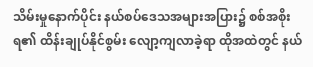သိမ်းမှုနောက်ပိုင်း နယ်စပ်ဒေသအများအပြား၌ စစ်အစိုးရ၏ ထိန်းချုပ်နိုင်စွမ်း လျော့ကျလာခဲ့ရာ ထိုအထဲတွင် နယ်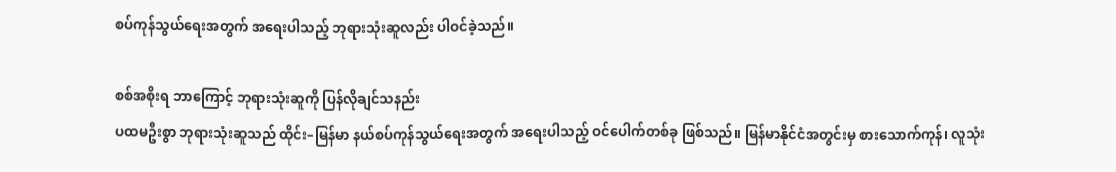စပ်ကုန်သွယ်ရေးအတွက် အရေးပါသည့် ဘုရားသုံးဆူလည်း ပါဝင်ခဲ့သည်။

စစ်အစိုးရ ဘာကြောင့် ဘုရားသုံးဆူကို ပြန်လိုချင်သနည်း
ပထမဦးစွာ ဘုရားသုံးဆူသည် ထိုင်း–မြန်မာ နယ်စပ်ကုန်သွယ်ရေးအတွက် အရေးပါသည့် ဝင်ပေါက်တစ်ခု ဖြစ်သည်။ မြန်မာနိုင်ငံအတွင်းမှ စားသောက်ကုန်၊ လူသုံး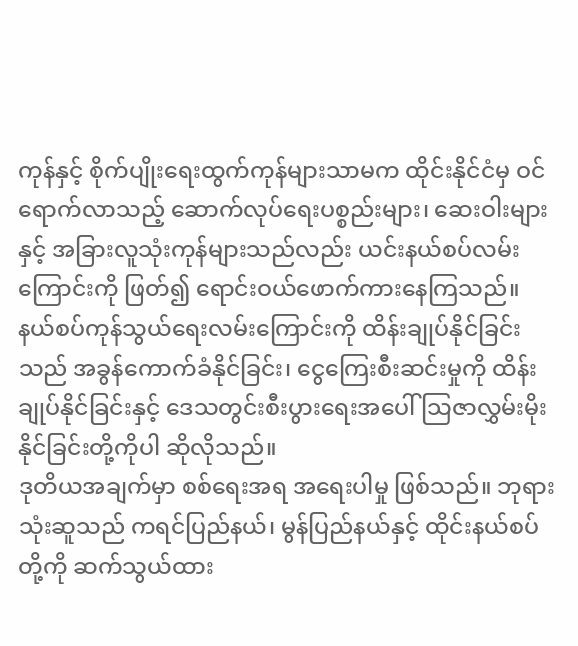ကုန်နှင့် စိုက်ပျိုးရေးထွက်ကုန်များသာမက ထိုင်းနိုင်ငံမှ ဝင်ရောက်လာသည့် ဆောက်လုပ်ရေးပစ္စည်းများ၊ ဆေးဝါးများနှင့် အခြားလူသုံးကုန်များသည်လည်း ယင်းနယ်စပ်လမ်းကြောင်းကို ဖြတ်၍ ရောင်းဝယ်ဖောက်ကားနေကြသည်။ နယ်စပ်ကုန်သွယ်ရေးလမ်းကြောင်းကို ထိန်းချုပ်နိုင်ခြင်းသည် အခွန်ကောက်ခံနိုင်ခြင်း၊ ငွေကြေးစီးဆင်းမှုကို ထိန်းချုပ်နိုင်ခြင်းနှင့် ဒေသတွင်းစီးပွားရေးအပေါ် သြဇာလွှမ်းမိုးနိုင်ခြင်းတို့ကိုပါ ဆိုလိုသည်။
ဒုတိယအချက်မှာ စစ်ရေးအရ အရေးပါမှု ဖြစ်သည်။ ဘုရားသုံးဆူသည် ကရင်ပြည်နယ်၊ မွန်ပြည်နယ်နှင့် ထိုင်းနယ်စပ်တို့ကို ဆက်သွယ်ထား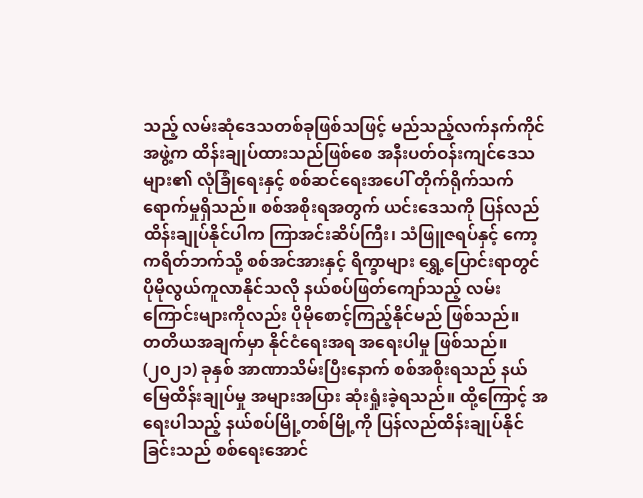သည့် လမ်းဆုံဒေသတစ်ခုဖြစ်သဖြင့် မည်သည့်လက်နက်ကိုင်အဖွဲ့က ထိန်းချုပ်ထားသည်ဖြစ်စေ အနီးပတ်ဝန်းကျင်ဒေသများ၏ လုံခြုံရေးနှင့် စစ်ဆင်ရေးအပေါ် တိုက်ရိုက်သက်ရောက်မှုရှိသည်။ စစ်အစိုးရအတွက် ယင်းဒေသကို ပြန်လည်ထိန်းချုပ်နိုင်ပါက ကြာအင်းဆိပ်ကြီး၊ သံဖြူဇရပ်နှင့် ကော့ကရိတ်ဘက်သို့ စစ်အင်အားနှင့် ရိက္ခာများ ရွှေ့ပြောင်းရာတွင် ပိုမိုလွယ်ကူလာနိုင်သလို နယ်စပ်ဖြတ်ကျော်သည့် လမ်းကြောင်းများကိုလည်း ပိုမိုစောင့်ကြည့်နိုင်မည် ဖြစ်သည်။
တတိယအချက်မှာ နိုင်ငံရေးအရ အရေးပါမှု ဖြစ်သည်။ (၂၀၂၁) ခုနှစ် အာဏာသိမ်းပြီးနောက် စစ်အစိုးရသည် နယ်မြေထိန်းချုပ်မှု အများအပြား ဆုံးရှုံးခဲ့ရသည်။ ထို့ကြောင့် အရေးပါသည့် နယ်စပ်မြို့တစ်မြို့ကို ပြန်လည်ထိန်းချုပ်နိုင်ခြင်းသည် စစ်ရေးအောင်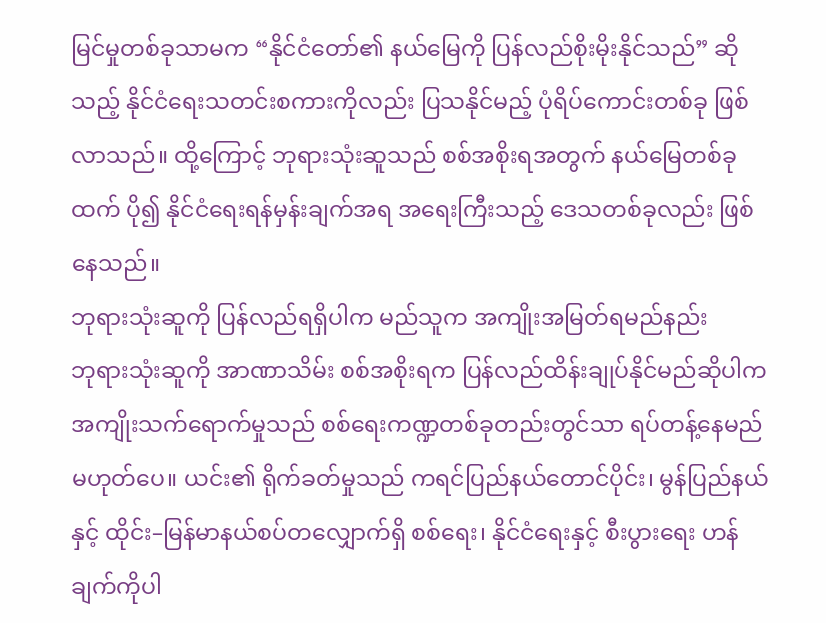မြင်မှုတစ်ခုသာမက “နိုင်ငံတော်၏ နယ်မြေကို ပြန်လည်စိုးမိုးနိုင်သည်” ဆိုသည့် နိုင်ငံရေးသတင်းစကားကိုလည်း ပြသနိုင်မည့် ပုံရိပ်ကောင်းတစ်ခု ဖြစ်လာသည်။ ထို့ကြောင့် ဘုရားသုံးဆူသည် စစ်အစိုးရအတွက် နယ်မြေတစ်ခုထက် ပို၍ နိုင်ငံရေးရန်မှန်းချက်အရ အရေးကြီးသည့် ဒေသတစ်ခုလည်း ဖြစ်နေသည်။
ဘုရားသုံးဆူကို ပြန်လည်ရရှိပါက မည်သူက အကျိုးအမြတ်ရမည်နည်း
ဘုရားသုံးဆူကို အာဏာသိမ်း စစ်အစိုးရက ပြန်လည်ထိန်းချုပ်နိုင်မည်ဆိုပါက အကျိုးသက်ရောက်မှုသည် စစ်ရေးကဏ္ဍတစ်ခုတည်းတွင်သာ ရပ်တန့်နေမည် မဟုတ်ပေ။ ယင်း၏ ရိုက်ခတ်မှုသည် ကရင်ပြည်နယ်တောင်ပိုင်း၊ မွန်ပြည်နယ်နှင့် ထိုင်း–မြန်မာနယ်စပ်တလျှောက်ရှိ စစ်ရေး၊ နိုင်ငံရေးနှင့် စီးပွားရေး ဟန်ချက်ကိုပါ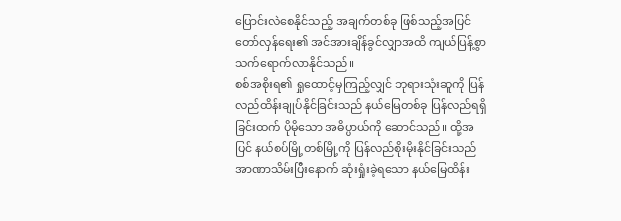ပြောင်းလဲစေနိုင်သည့် အချက်တစ်ခု ဖြစ်သည့်အပြင် တော်လှန်ရေး၏ အင်အားချိန်ခွင်လျှာအထိ ကျယ်ပြန့်စွာ သက်ရောက်လာနိုင်သည်။
စစ်အစိုးရ၏ ရှုထောင့်မှကြည့်လျှင် ဘုရားသုံးဆူကို ပြန်လည်ထိန်းချုပ်နိုင်ခြင်းသည် နယ်မြေတစ်ခု ပြန်လည်ရရှိခြင်းထက် ပိုမိုသော အဓိပ္ပာယ်ကို ဆောင်သည်။ ထို့အပြင် နယ်စပ်မြို့တစ်မြို့ကို ပြန်လည်စိုးမိုးနိုင်ခြင်းသည် အာဏာသိမ်းပြီးနောက် ဆုံးရှုံးခဲ့ရသော နယ်မြေထိန်း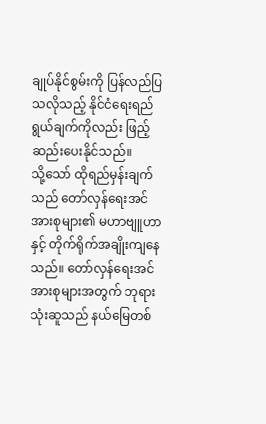ချုပ်နိုင်စွမ်းကို ပြန်လည်ပြသလိုသည့် နိုင်ငံရေးရည်ရွယ်ချက်ကိုလည်း ဖြည့်ဆည်းပေးနိုင်သည်။
သို့သော် ထိုရည်မှန်းချက်သည် တော်လှန်ရေးအင်အားစုများ၏ မဟာဗျူဟာနှင့် တိုက်ရိုက်အချိုးကျနေသည်။ တော်လှန်ရေးအင်အားစုများအတွက် ဘုရားသုံးဆူသည် နယ်မြေတစ်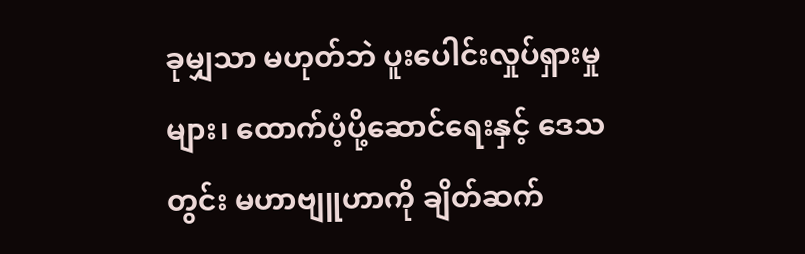ခုမျှသာ မဟုတ်ဘဲ ပူးပေါင်းလှုပ်ရှားမှုများ၊ ထောက်ပံ့ပို့ဆောင်ရေးနှင့် ဒေသတွင်း မဟာဗျူဟာကို ချိတ်ဆက်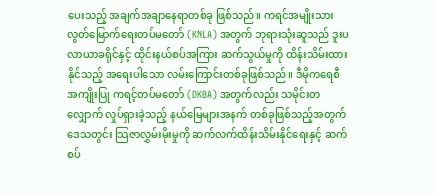ပေးသည့် အချက်အချာနေရာတစ်ခု ဖြစ်သည်။ ကရင်အမျိုးသားလွတ်မြောက်ရေးတပ်မတော် (KNLA) အတွက် ဘုရားသုံးဆူသည် ဒူးပလာယာခရိုင်နှင့် ထိုင်းနယ်စပ်အကြား ဆက်သွယ်မှုကို ထိန်းသိမ်းထားနိုင်သည့် အရေးပါသော လမ်းကြောင်းတစ်ခုဖြစ်သည်။ ဒီမိုကရေစီအကျိုးပြု ကရင့်တပ်မတော် (DKBA) အတွက်လည်း သမိုင်းတလျှောက် လှုပ်ရှားခဲ့သည့် နယ်မြေများအနက် တစ်ခုဖြစ်သည့်အတွက် ဒေသတွင်း သြဇာလွှမ်းမိုးမှုကို ဆက်လက်ထိန်းသိမ်းနိုင်ရေးနှင့် ဆက်စပ်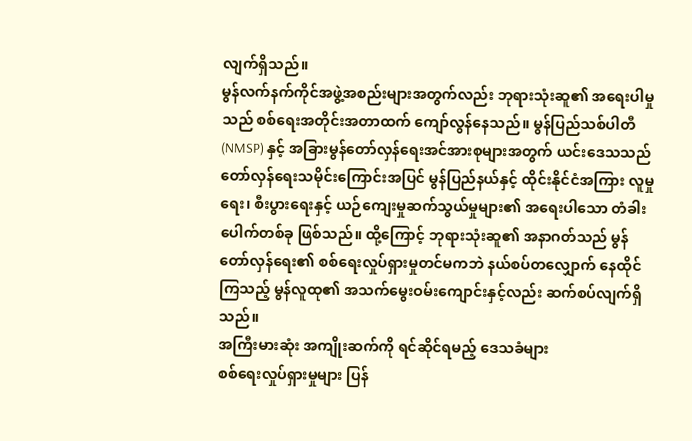လျက်ရှိသည်။
မွန်လက်နက်ကိုင်အဖွဲ့အစည်းများအတွက်လည်း ဘုရားသုံးဆူ၏ အရေးပါမှုသည် စစ်ရေးအတိုင်းအတာထက် ကျော်လွန်နေသည်။ မွန်ပြည်သစ်ပါတီ (NMSP) နှင့် အခြားမွန်တော်လှန်ရေးအင်အားစုများအတွက် ယင်းဒေသသည် တော်လှန်ရေးသမိုင်းကြောင်းအပြင် မွန်ပြည်နယ်နှင့် ထိုင်းနိုင်ငံအကြား လူမှုရေး၊ စီးပွားရေးနှင့် ယဉ်ကျေးမှုဆက်သွယ်မှုများ၏ အရေးပါသော တံခါးပေါက်တစ်ခု ဖြစ်သည်။ ထို့ကြောင့် ဘုရားသုံးဆူ၏ အနာဂတ်သည် မွန်တော်လှန်ရေး၏ စစ်ရေးလှုပ်ရှားမှုတင်မကဘဲ နယ်စပ်တလျှောက် နေထိုင်ကြသည့် မွန်လူထု၏ အသက်မွေးဝမ်းကျောင်းနှင့်လည်း ဆက်စပ်လျက်ရှိသည်။
အကြီးမားဆုံး အကျိုးဆက်ကို ရင်ဆိုင်ရမည့် ဒေသခံများ
စစ်ရေးလှုပ်ရှားမှုများ ပြန်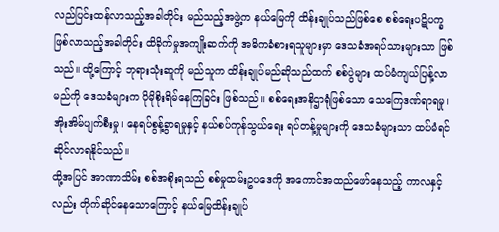လည်ပြင်းထန်လာသည့်အခါတိုင်း မည်သည့်အဖွဲ့က နယ်မြေကို ထိန်းချုပ်သည်ဖြစ်စေ စစ်ရေးပဋိပက္ခ ဖြစ်လာသည့်အခါတိုင်း ထိခိုက်မှုအကျိုးဆက်ကို အဓိကခံစားရသူများမှာ ဒေသခံအရပ်သားများသာ ဖြစ်သည်။ ထို့ကြောင့် ဘုရားသုံးဆူကို မည်သူက ထိန်းချုပ်မည်ဆိုသည်ထက် စစ်ပွဲများ ထပ်မံကျယ်ပြန့်လာမည်ကို ဒေသခံများက ပိုမိုစိုးရိမ်နေကြခြင်း ဖြစ်သည်။ စစ်ရေးအနိဌာရုံဖြစ်သော သေကြေဒဏ်ရာရမှု၊ အိုးအိမ်ပျက်စီးမှု၊ နေရပ်စွန့်ခွာရမှုနှင့် နယ်စပ်ကုန်သွယ်ရေး ရပ်တန့်မှုများကို ဒေသခံများသာ ထပ်မံရင်ဆိုင်လာရနိုင်သည်။
ထို့အပြင် အာဏာသိမ်း စစ်အစိုးရသည် စစ်မှုထမ်းဥပဒေကို အကောင်အထည်ဖော်နေသည့် ကာလနှင့်လည်း တိုက်ဆိုင်နေသောကြောင့် နယ်မြေထိန်းချုပ်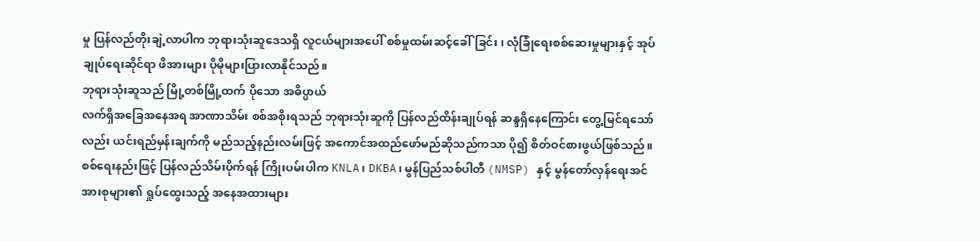မှု ပြန်လည်တိုးချဲ့လာပါက ဘုရားသုံးဆူဒေသရှိ လူငယ်များအပေါ် စစ်မှုထမ်းဆင့်ခေါ်ခြင်း၊ လုံခြုံရေးစစ်ဆေးမှုများနှင့် အုပ်ချုပ်ရေးဆိုင်ရာ ဖိအားများ ပိုမိုများပြားလာနိုင်သည်။
ဘုရားသုံးဆူသည် မြို့တစ်မြို့ထက် ပိုသော အဓိပ္ပာယ်
လက်ရှိအခြေအနေအရ အာဏာသိမ်း စစ်အစိုးရသည် ဘုရားသုံးဆူကို ပြန်လည်ထိန်းချုပ်ရန် ဆန္ဒရှိနေကြောင်း တွေ့မြင်ရသော်လည်း ယင်းရည်မှန်းချက်ကို မည်သည့်နည်းလမ်းဖြင့် အကောင်အထည်ဖော်မည်ဆိုသည်ကသာ ပို၍ စိတ်ဝင်စားဖွယ်ဖြစ်သည်။ စစ်ရေးနည်းဖြင့် ပြန်လည်သိမ်းပိုက်ရန် ကြိုးပမ်းပါက KNLA၊ DKBA၊ မွန်ပြည်သစ်ပါတီ (NMSP) နှင့် မွန်တော်လှန်ရေးအင်အားစုများ၏ ရှုပ်ထွေးသည့် အနေအထားများ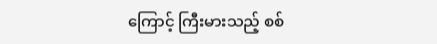ကြောင့် ကြီးမားသည့် စစ်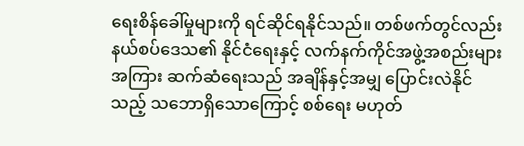ရေးစိန်ခေါ်မှုများကို ရင်ဆိုင်ရနိုင်သည်။ တစ်ဖက်တွင်လည်း နယ်စပ်ဒေသ၏ နိုင်ငံရေးနှင့် လက်နက်ကိုင်အဖွဲ့အစည်းများအကြား ဆက်ဆံရေးသည် အချိန်နှင့်အမျှ ပြောင်းလဲနိုင်သည့် သဘောရှိသောကြောင့် စစ်ရေး မဟုတ်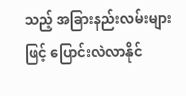သည့် အခြားနည်းလမ်းများဖြင့် ပြောင်းလဲလာနိုင်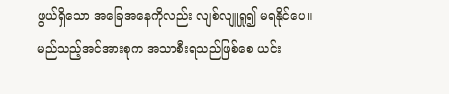ဖွယ်ရှိသော အခြေအနေကိုလည်း လျစ်လျူရှု၍ မရနိုင်ပေ။
မည်သည့်အင်အားစုက အသာစီးရသည်ဖြစ်စေ ယင်း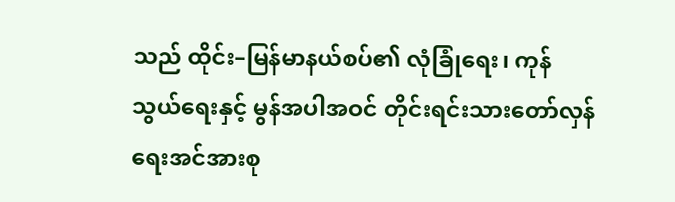သည် ထိုင်း–မြန်မာနယ်စပ်၏ လုံခြုံရေး၊ ကုန်သွယ်ရေးနှင့် မွန်အပါအဝင် တိုင်းရင်းသားတော်လှန်ရေးအင်အားစု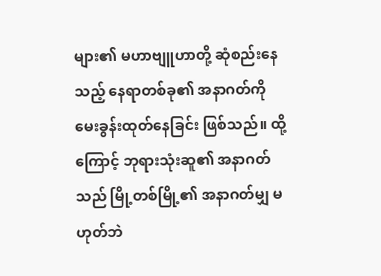များ၏ မဟာဗျူဟာတို့ ဆုံစည်းနေသည့် နေရာတစ်ခု၏ အနာဂတ်ကို မေးခွန်းထုတ်နေခြင်း ဖြစ်သည်။ ထို့ကြောင့် ဘုရားသုံးဆူ၏ အနာဂတ်သည် မြို့တစ်မြို့၏ အနာဂတ်မျှ မဟုတ်ဘဲ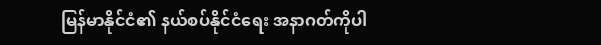မြန်မာနိုင်ငံ၏ နယ်စပ်နိုင်ငံရေး အနာဂတ်ကိုပါ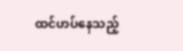ထင်ဟပ်နေသည့်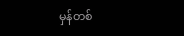မှန်တစ်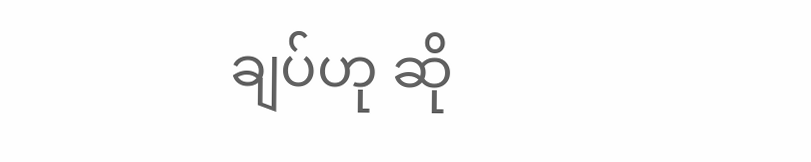ချပ်ဟု ဆို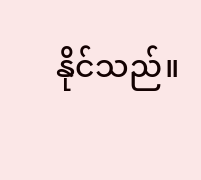နိုင်သည်။